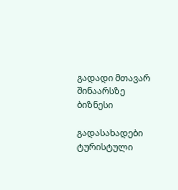გადადი მთავარ შინაარსზე
ბიზნესი

გადასახადები ტურისტული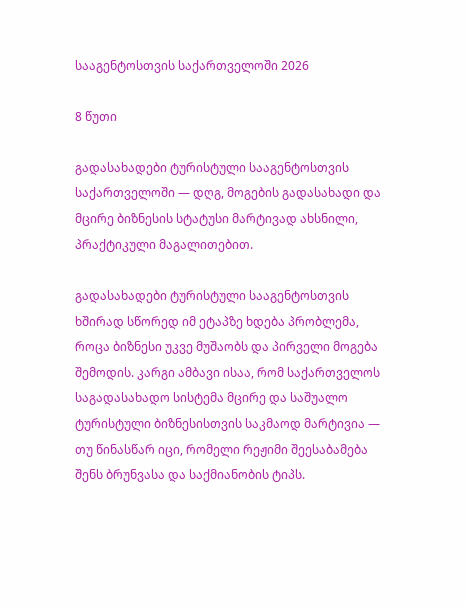სააგენტოსთვის საქართველოში 2026

8 წუთი

გადასახადები ტურისტული სააგენტოსთვის საქართველოში — დღგ, მოგების გადასახადი და მცირე ბიზნესის სტატუსი მარტივად ახსნილი, პრაქტიკული მაგალითებით.

გადასახადები ტურისტული სააგენტოსთვის ხშირად სწორედ იმ ეტაპზე ხდება პრობლემა, როცა ბიზნესი უკვე მუშაობს და პირველი მოგება შემოდის. კარგი ამბავი ისაა, რომ საქართველოს საგადასახადო სისტემა მცირე და საშუალო ტურისტული ბიზნესისთვის საკმაოდ მარტივია — თუ წინასწარ იცი, რომელი რეჟიმი შეესაბამება შენს ბრუნვასა და საქმიანობის ტიპს.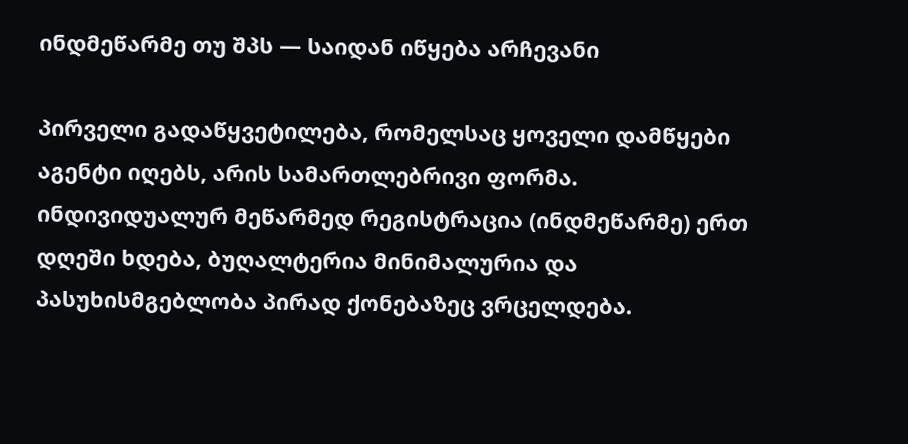ინდმეწარმე თუ შპს — საიდან იწყება არჩევანი

პირველი გადაწყვეტილება, რომელსაც ყოველი დამწყები აგენტი იღებს, არის სამართლებრივი ფორმა. ინდივიდუალურ მეწარმედ რეგისტრაცია (ინდმეწარმე) ერთ დღეში ხდება, ბუღალტერია მინიმალურია და პასუხისმგებლობა პირად ქონებაზეც ვრცელდება.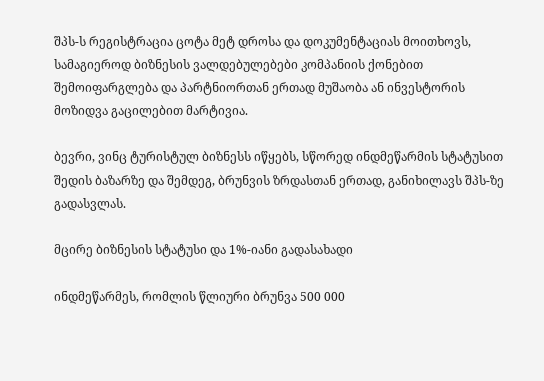შპს-ს რეგისტრაცია ცოტა მეტ დროსა და დოკუმენტაციას მოითხოვს, სამაგიეროდ ბიზნესის ვალდებულებები კომპანიის ქონებით შემოიფარგლება და პარტნიორთან ერთად მუშაობა ან ინვესტორის მოზიდვა გაცილებით მარტივია.

ბევრი, ვინც ტურისტულ ბიზნესს იწყებს, სწორედ ინდმეწარმის სტატუსით შედის ბაზარზე და შემდეგ, ბრუნვის ზრდასთან ერთად, განიხილავს შპს-ზე გადასვლას.

მცირე ბიზნესის სტატუსი და 1%-იანი გადასახადი

ინდმეწარმეს, რომლის წლიური ბრუნვა 500 000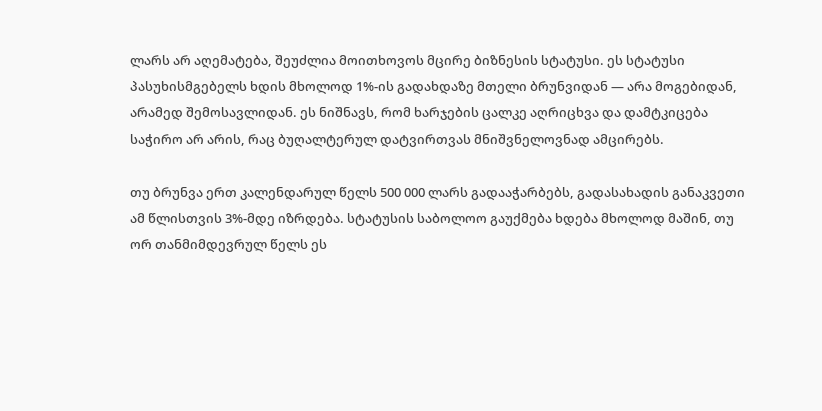ლარს არ აღემატება, შეუძლია მოითხოვოს მცირე ბიზნესის სტატუსი. ეს სტატუსი პასუხისმგებელს ხდის მხოლოდ 1%-ის გადახდაზე მთელი ბრუნვიდან — არა მოგებიდან, არამედ შემოსავლიდან. ეს ნიშნავს, რომ ხარჯების ცალკე აღრიცხვა და დამტკიცება საჭირო არ არის, რაც ბუღალტერულ დატვირთვას მნიშვნელოვნად ამცირებს.

თუ ბრუნვა ერთ კალენდარულ წელს 500 000 ლარს გადააჭარბებს, გადასახადის განაკვეთი ამ წლისთვის 3%-მდე იზრდება. სტატუსის საბოლოო გაუქმება ხდება მხოლოდ მაშინ, თუ ორ თანმიმდევრულ წელს ეს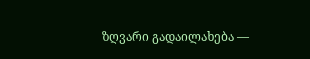ზღვარი გადაილახება —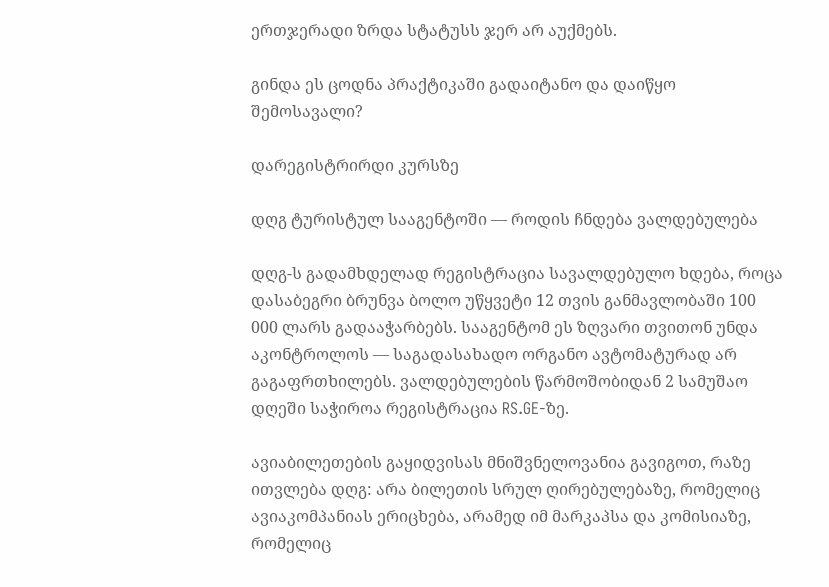ერთჯერადი ზრდა სტატუსს ჯერ არ აუქმებს.

გინდა ეს ცოდნა პრაქტიკაში გადაიტანო და დაიწყო შემოსავალი?

დარეგისტრირდი კურსზე

დღგ ტურისტულ სააგენტოში — როდის ჩნდება ვალდებულება

დღგ-ს გადამხდელად რეგისტრაცია სავალდებულო ხდება, როცა დასაბეგრი ბრუნვა ბოლო უწყვეტი 12 თვის განმავლობაში 100 000 ლარს გადააჭარბებს. სააგენტომ ეს ზღვარი თვითონ უნდა აკონტროლოს — საგადასახადო ორგანო ავტომატურად არ გაგაფრთხილებს. ვალდებულების წარმოშობიდან 2 სამუშაო დღეში საჭიროა რეგისტრაცია RS.GE-ზე.

ავიაბილეთების გაყიდვისას მნიშვნელოვანია გავიგოთ, რაზე ითვლება დღგ: არა ბილეთის სრულ ღირებულებაზე, რომელიც ავიაკომპანიას ერიცხება, არამედ იმ მარკაპსა და კომისიაზე, რომელიც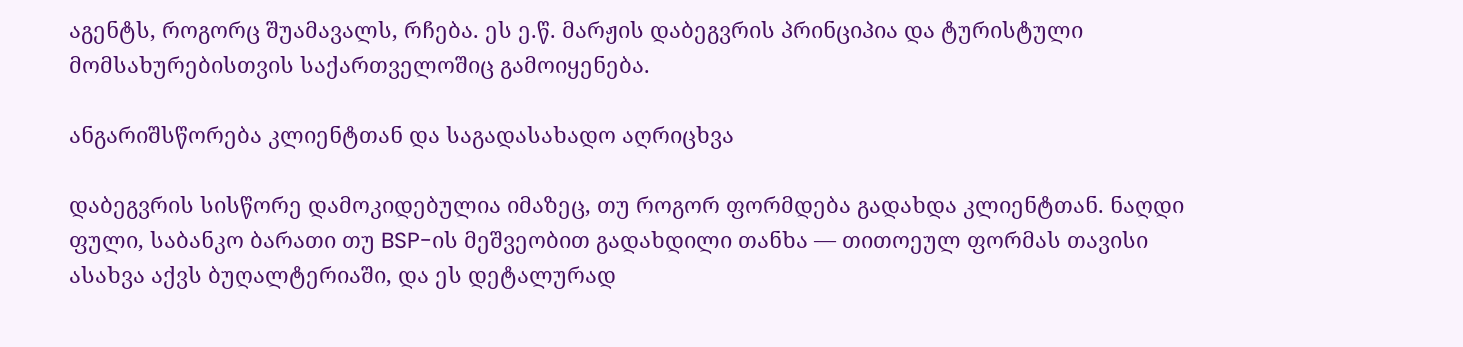აგენტს, როგორც შუამავალს, რჩება. ეს ე.წ. მარჟის დაბეგვრის პრინციპია და ტურისტული მომსახურებისთვის საქართველოშიც გამოიყენება.

ანგარიშსწორება კლიენტთან და საგადასახადო აღრიცხვა

დაბეგვრის სისწორე დამოკიდებულია იმაზეც, თუ როგორ ფორმდება გადახდა კლიენტთან. ნაღდი ფული, საბანკო ბარათი თუ BSP-ის მეშვეობით გადახდილი თანხა — თითოეულ ფორმას თავისი ასახვა აქვს ბუღალტერიაში, და ეს დეტალურად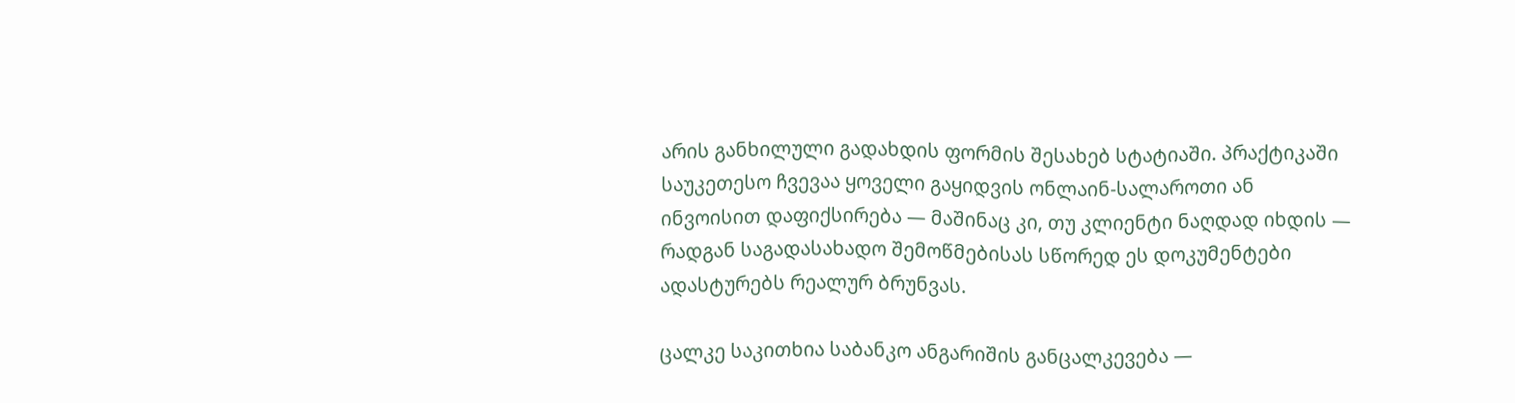არის განხილული გადახდის ფორმის შესახებ სტატიაში. პრაქტიკაში საუკეთესო ჩვევაა ყოველი გაყიდვის ონლაინ-სალაროთი ან ინვოისით დაფიქსირება — მაშინაც კი, თუ კლიენტი ნაღდად იხდის — რადგან საგადასახადო შემოწმებისას სწორედ ეს დოკუმენტები ადასტურებს რეალურ ბრუნვას.

ცალკე საკითხია საბანკო ანგარიშის განცალკევება —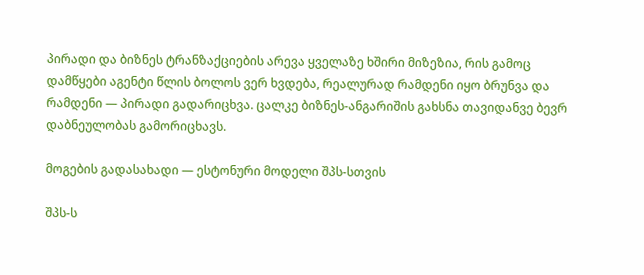პირადი და ბიზნეს ტრანზაქციების არევა ყველაზე ხშირი მიზეზია, რის გამოც დამწყები აგენტი წლის ბოლოს ვერ ხვდება, რეალურად რამდენი იყო ბრუნვა და რამდენი — პირადი გადარიცხვა. ცალკე ბიზნეს-ანგარიშის გახსნა თავიდანვე ბევრ დაბნეულობას გამორიცხავს.

მოგების გადასახადი — ესტონური მოდელი შპს-სთვის

შპს-ს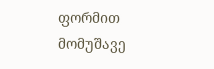ფორმით მომუშავე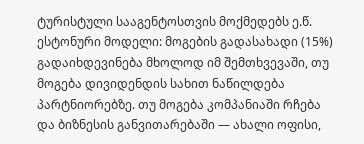ტურისტული სააგენტოსთვის მოქმედებს ე.წ. ესტონური მოდელი: მოგების გადასახადი (15%) გადაიხდევინება მხოლოდ იმ შემთხვევაში, თუ მოგება დივიდენდის სახით ნაწილდება პარტნიორებზე. თუ მოგება კომპანიაში რჩება და ბიზნესის განვითარებაში — ახალი ოფისი,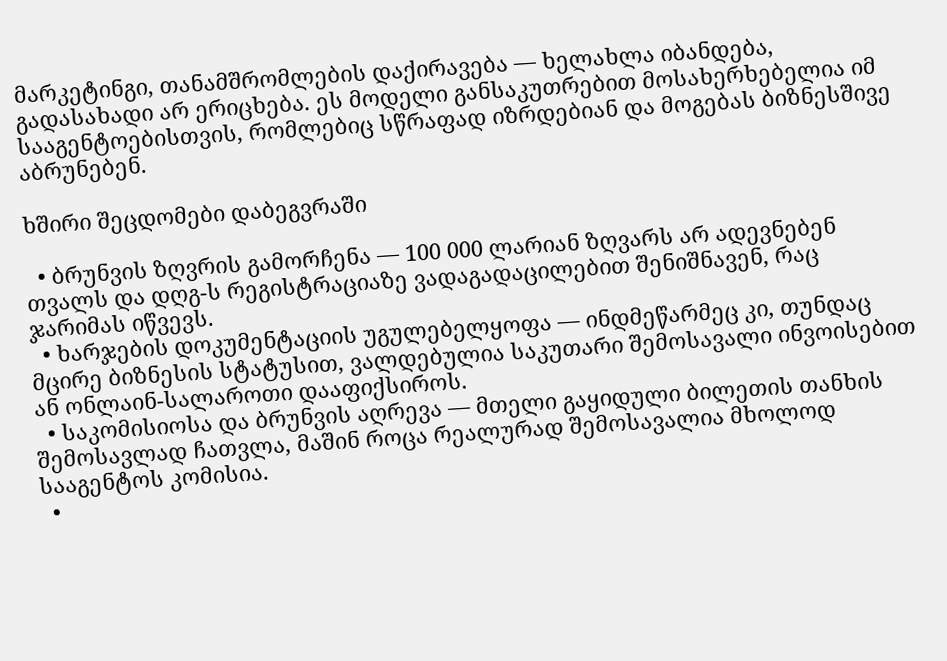მარკეტინგი, თანამშრომლების დაქირავება — ხელახლა იბანდება, გადასახადი არ ერიცხება. ეს მოდელი განსაკუთრებით მოსახერხებელია იმ სააგენტოებისთვის, რომლებიც სწრაფად იზრდებიან და მოგებას ბიზნესშივე აბრუნებენ.

ხშირი შეცდომები დაბეგვრაში

  • ბრუნვის ზღვრის გამორჩენა — 100 000 ლარიან ზღვარს არ ადევნებენ თვალს და დღგ-ს რეგისტრაციაზე ვადაგადაცილებით შენიშნავენ, რაც ჯარიმას იწვევს.
  • ხარჯების დოკუმენტაციის უგულებელყოფა — ინდმეწარმეც კი, თუნდაც მცირე ბიზნესის სტატუსით, ვალდებულია საკუთარი შემოსავალი ინვოისებით ან ონლაინ-სალაროთი დააფიქსიროს.
  • საკომისიოსა და ბრუნვის აღრევა — მთელი გაყიდული ბილეთის თანხის შემოსავლად ჩათვლა, მაშინ როცა რეალურად შემოსავალია მხოლოდ სააგენტოს კომისია.
  •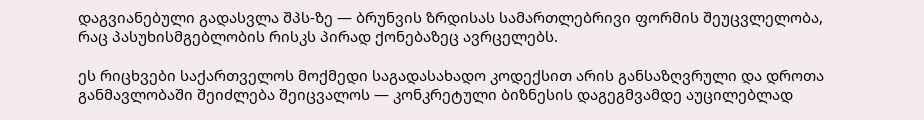დაგვიანებული გადასვლა შპს-ზე — ბრუნვის ზრდისას სამართლებრივი ფორმის შეუცვლელობა, რაც პასუხისმგებლობის რისკს პირად ქონებაზეც ავრცელებს.

ეს რიცხვები საქართველოს მოქმედი საგადასახადო კოდექსით არის განსაზღვრული და დროთა განმავლობაში შეიძლება შეიცვალოს — კონკრეტული ბიზნესის დაგეგმვამდე აუცილებლად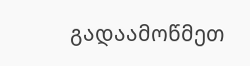გადაამოწმეთ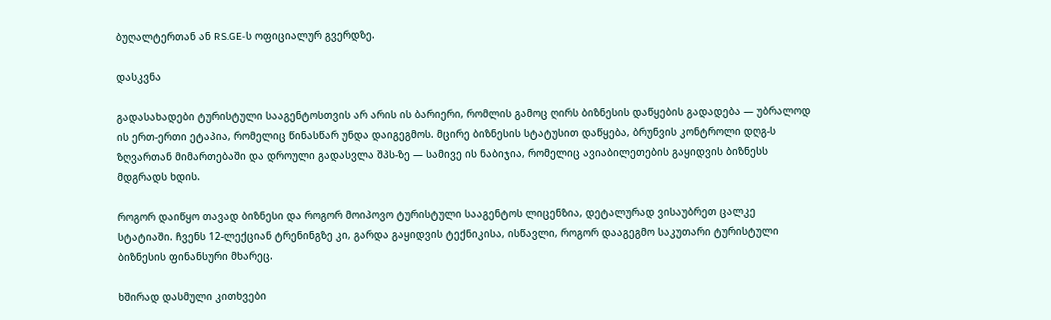ბუღალტერთან ან RS.GE-ს ოფიციალურ გვერდზე.

დასკვნა

გადასახადები ტურისტული სააგენტოსთვის არ არის ის ბარიერი, რომლის გამოც ღირს ბიზნესის დაწყების გადადება — უბრალოდ ის ერთ-ერთი ეტაპია, რომელიც წინასწარ უნდა დაიგეგმოს. მცირე ბიზნესის სტატუსით დაწყება, ბრუნვის კონტროლი დღგ-ს ზღვართან მიმართებაში და დროული გადასვლა შპს-ზე — სამივე ის ნაბიჯია, რომელიც ავიაბილეთების გაყიდვის ბიზნესს მდგრადს ხდის.

როგორ დაიწყო თავად ბიზნესი და როგორ მოიპოვო ტურისტული სააგენტოს ლიცენზია, დეტალურად ვისაუბრეთ ცალკე სტატიაში. ჩვენს 12-ლექციან ტრენინგზე კი, გარდა გაყიდვის ტექნიკისა, ისწავლი, როგორ დააგეგმო საკუთარი ტურისტული ბიზნესის ფინანსური მხარეც.

ხშირად დასმული კითხვები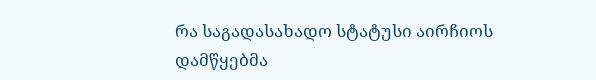რა საგადასახადო სტატუსი აირჩიოს დამწყებმა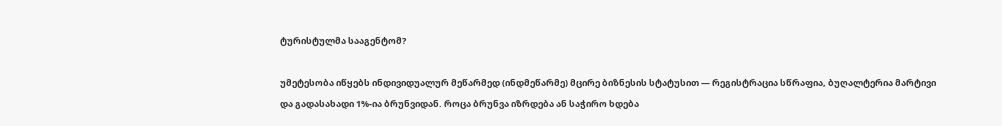ტურისტულმა სააგენტომ?

უმეტესობა იწყებს ინდივიდუალურ მეწარმედ (ინდმეწარმე) მცირე ბიზნესის სტატუსით — რეგისტრაცია სწრაფია, ბუღალტერია მარტივი და გადასახადი 1%-ია ბრუნვიდან. როცა ბრუნვა იზრდება ან საჭირო ხდება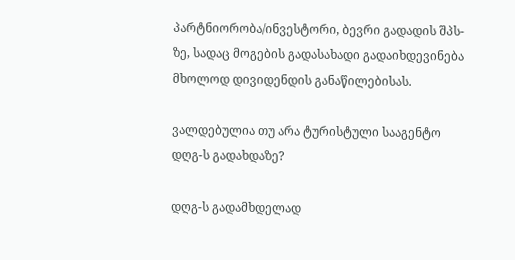პარტნიორობა/ინვესტორი, ბევრი გადადის შპს-ზე, სადაც მოგების გადასახადი გადაიხდევინება მხოლოდ დივიდენდის განაწილებისას.

ვალდებულია თუ არა ტურისტული სააგენტო დღგ-ს გადახდაზე?

დღგ-ს გადამხდელად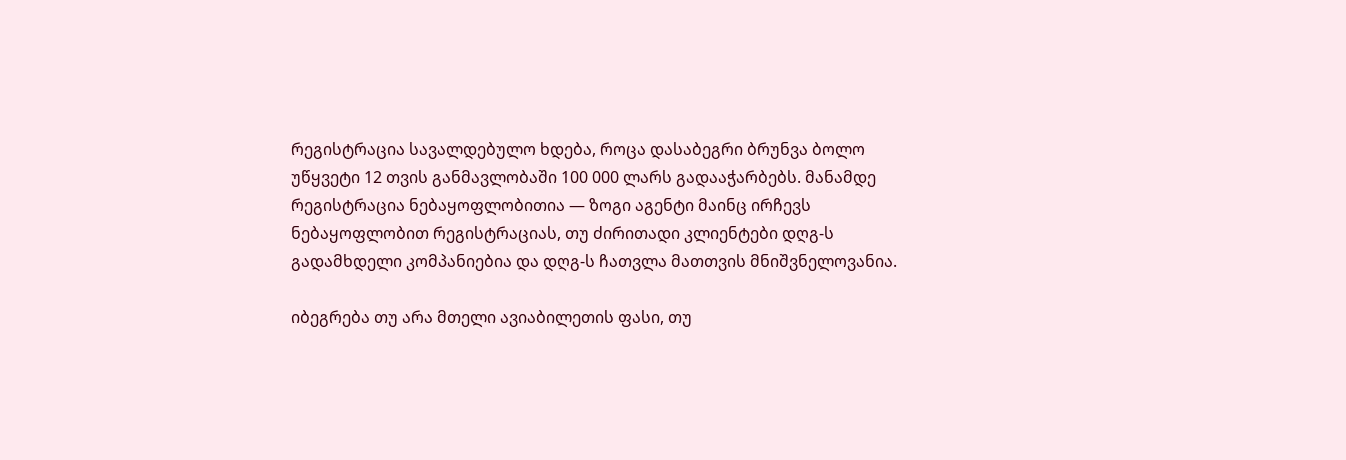რეგისტრაცია სავალდებულო ხდება, როცა დასაბეგრი ბრუნვა ბოლო უწყვეტი 12 თვის განმავლობაში 100 000 ლარს გადააჭარბებს. მანამდე რეგისტრაცია ნებაყოფლობითია — ზოგი აგენტი მაინც ირჩევს ნებაყოფლობით რეგისტრაციას, თუ ძირითადი კლიენტები დღგ-ს გადამხდელი კომპანიებია და დღგ-ს ჩათვლა მათთვის მნიშვნელოვანია.

იბეგრება თუ არა მთელი ავიაბილეთის ფასი, თუ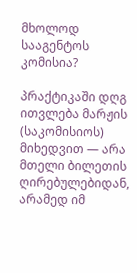მხოლოდ სააგენტოს კომისია?

პრაქტიკაში დღგ ითვლება მარჟის (საკომისიოს) მიხედვით — არა მთელი ბილეთის ღირებულებიდან, არამედ იმ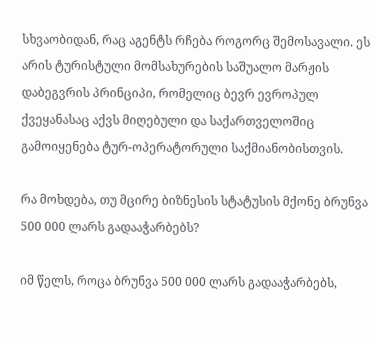სხვაობიდან, რაც აგენტს რჩება როგორც შემოსავალი. ეს არის ტურისტული მომსახურების საშუალო მარჟის დაბეგვრის პრინციპი, რომელიც ბევრ ევროპულ ქვეყანასაც აქვს მიღებული და საქართველოშიც გამოიყენება ტურ-ოპერატორული საქმიანობისთვის.

რა მოხდება, თუ მცირე ბიზნესის სტატუსის მქონე ბრუნვა 500 000 ლარს გადააჭარბებს?

იმ წელს, როცა ბრუნვა 500 000 ლარს გადააჭარბებს,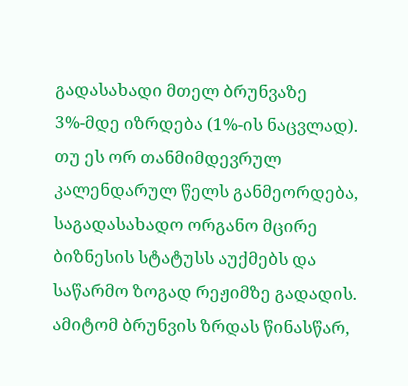გადასახადი მთელ ბრუნვაზე 3%-მდე იზრდება (1%-ის ნაცვლად). თუ ეს ორ თანმიმდევრულ კალენდარულ წელს განმეორდება, საგადასახადო ორგანო მცირე ბიზნესის სტატუსს აუქმებს და საწარმო ზოგად რეჟიმზე გადადის. ამიტომ ბრუნვის ზრდას წინასწარ,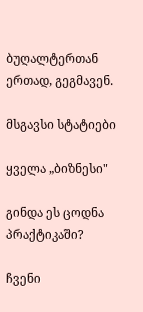ბუღალტერთან ერთად, გეგმავენ.

მსგავსი სტატიები

ყველა „ბიზნესი"

გინდა ეს ცოდნა პრაქტიკაში?

ჩვენი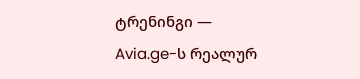ტრენინგი — Avia.ge-ს რეალურ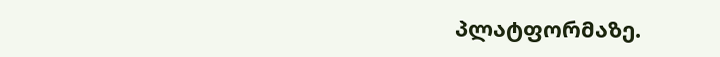პლატფორმაზე.